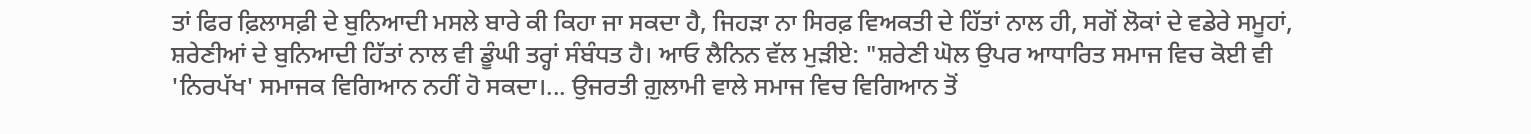ਤਾਂ ਫਿਰ ਫ਼ਿਲਾਸਫ਼ੀ ਦੇ ਬੁਨਿਆਦੀ ਮਸਲੇ ਬਾਰੇ ਕੀ ਕਿਹਾ ਜਾ ਸਕਦਾ ਹੈ, ਜਿਹੜਾ ਨਾ ਸਿਰਫ਼ ਵਿਅਕਤੀ ਦੇ ਹਿੱਤਾਂ ਨਾਲ ਹੀ, ਸਗੋਂ ਲੋਕਾਂ ਦੇ ਵਡੇਰੇ ਸਮੂਹਾਂ, ਸ਼ਰੇਣੀਆਂ ਦੇ ਬੁਨਿਆਦੀ ਹਿੱਤਾਂ ਨਾਲ ਵੀ ਡੂੰਘੀ ਤਰ੍ਹਾਂ ਸੰਬੰਧਤ ਹੈ। ਆਓ ਲੈਨਿਨ ਵੱਲ ਮੁੜੀਏ: "ਸ਼ਰੇਣੀ ਘੋਲ ਉਪਰ ਆਧਾਰਿਤ ਸਮਾਜ ਵਿਚ ਕੋਈ ਵੀ 'ਨਿਰਪੱਖ' ਸਮਾਜਕ ਵਿਗਿਆਨ ਨਹੀਂ ਹੋ ਸਕਦਾ।... ਉਜਰਤੀ ਗ਼ੁਲਾਮੀ ਵਾਲੇ ਸਮਾਜ ਵਿਚ ਵਿਗਿਆਨ ਤੋਂ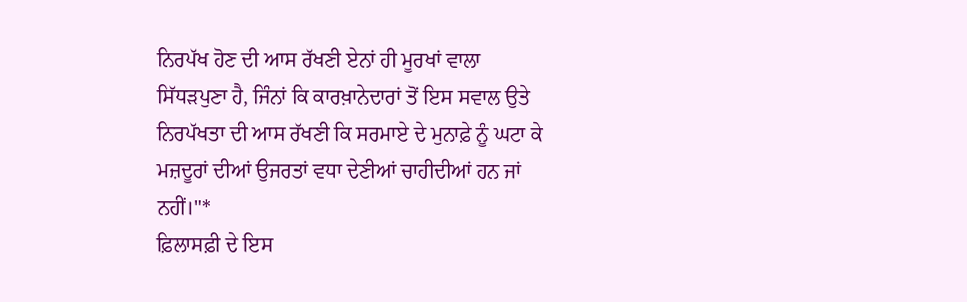ਨਿਰਪੱਖ ਹੋਣ ਦੀ ਆਸ ਰੱਖਣੀ ਏਨਾਂ ਹੀ ਮੂਰਖਾਂ ਵਾਲਾ ਸਿੱਧੜਪੁਣਾ ਹੈ, ਜਿੰਨਾਂ ਕਿ ਕਾਰਖ਼ਾਨੇਦਾਰਾਂ ਤੋਂ ਇਸ ਸਵਾਲ ਉਤੇ ਨਿਰਪੱਖਤਾ ਦੀ ਆਸ ਰੱਖਣੀ ਕਿ ਸਰਮਾਏ ਦੇ ਮੁਨਾਫ਼ੇ ਨੂੰ ਘਟਾ ਕੇ ਮਜ਼ਦੂਰਾਂ ਦੀਆਂ ਉਜਰਤਾਂ ਵਧਾ ਦੇਣੀਆਂ ਚਾਹੀਦੀਆਂ ਹਨ ਜਾਂ ਨਹੀਂ।"*
ਫ਼ਿਲਾਸਫ਼ੀ ਦੇ ਇਸ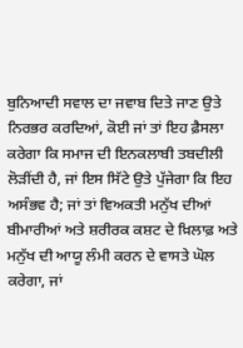ਬੁਨਿਆਦੀ ਸਵਾਲ ਦਾ ਜਵਾਬ ਦਿਤੇ ਜਾਣ ਉਤੇ ਨਿਰਭਰ ਕਰਦਿਆਂ, ਕੋਈ ਜਾਂ ਤਾਂ ਇਹ ਫ਼ੈਸਲਾ ਕਰੇਗਾ ਕਿ ਸਮਾਜ ਦੀ ਇਨਕਲਾਬੀ ਤਬਦੀਲੀ ਲੋੜੀਂਦੀ ਹੈ, ਜਾਂ ਇਸ ਸਿੱਟੇ ਉਤੇ ਪੁੱਜੇਗਾ ਕਿ ਇਹ ਅਸੰਭਵ ਹੈ; ਜਾਂ ਤਾਂ ਵਿਅਕਤੀ ਮਨੁੱਖ ਦੀਆਂ ਬੀਮਾਰੀਆਂ ਅਤੇ ਸ਼ਰੀਰਕ ਕਸ਼ਟ ਦੇ ਖ਼ਿਲਾਫ਼ ਅਤੇ ਮਨੁੱਖ ਦੀ ਆਯੂ ਲੰਮੀ ਕਰਨ ਦੇ ਵਾਸਤੇ ਘੋਲ ਕਰੇਗਾ, ਜਾਂ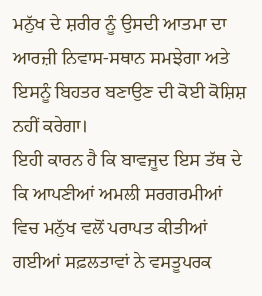ਮਨੁੱਖ ਦੇ ਸ਼ਰੀਰ ਨੂੰ ਉਸਦੀ ਆਤਮਾ ਦਾ ਆਰਜ਼ੀ ਨਿਵਾਸ-ਸਥਾਨ ਸਮਝੇਗਾ ਅਤੇ ਇਸਨੂੰ ਬਿਹਤਰ ਬਣਾਉਣ ਦੀ ਕੋਈ ਕੋਸ਼ਿਸ਼ ਨਹੀਂ ਕਰੇਗਾ।
ਇਹੀ ਕਾਰਨ ਹੈ ਕਿ ਬਾਵਜੂਦ ਇਸ ਤੱਥ ਦੇ ਕਿ ਆਪਣੀਆਂ ਅਮਲੀ ਸਰਗਰਮੀਆਂ ਵਿਚ ਮਨੁੱਖ ਵਲੋਂ ਪਰਾਪਤ ਕੀਤੀਆਂ ਗਈਆਂ ਸਫ਼ਲਤਾਵਾਂ ਨੇ ਵਸਤੂਪਰਕ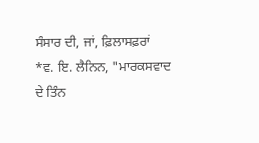ਸੰਸਾਰ ਦੀ, ਜਾਂ, ਫ਼ਿਲਾਸਫ਼ਰਾਂ
*ਵ. ਇ. ਲੈਨਿਨ, "ਮਾਰਕਸਵਾਦ ਦੇ ਤਿੰਨ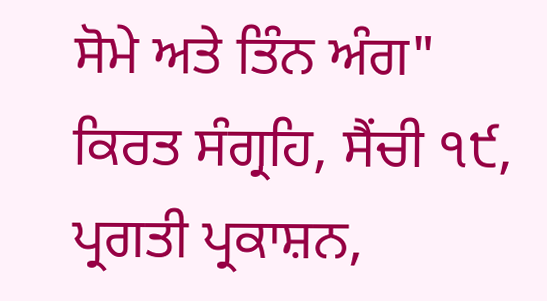ਸੋਮੇ ਅਤੇ ਤਿੰਨ ਅੰਗ" ਕਿਰਤ ਸੰਗ੍ਰਹਿ, ਸੈਂਚੀ ੧੯, ਪ੍ਰਗਤੀ ਪ੍ਰਕਾਸ਼ਨ,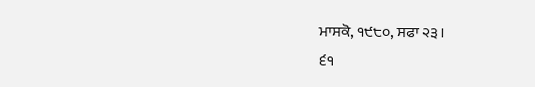ਮਾਸਕੋ, ੧੯੮੦, ਸਫਾ ੨੩।
੬੧